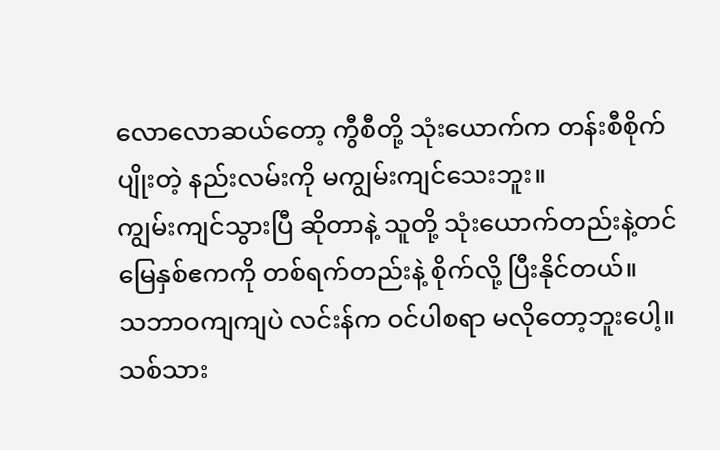လောလောဆယ်တော့ ကွီစီတို့ သုံးယောက်က တန်းစီစိုက်ပျိုးတဲ့ နည်းလမ်းကို မကျွမ်းကျင်သေးဘူး။
ကျွမ်းကျင်သွားပြီ ဆိုတာနဲ့ သူတို့ သုံးယောက်တည်းနဲ့တင် မြေနှစ်ဧကကို တစ်ရက်တည်းနဲ့ စိုက်လို့ ပြီးနိုင်တယ်။
သဘာဝကျကျပဲ လင်းန်က ဝင်ပါစရာ မလိုတော့ဘူးပေါ့။
သစ်သား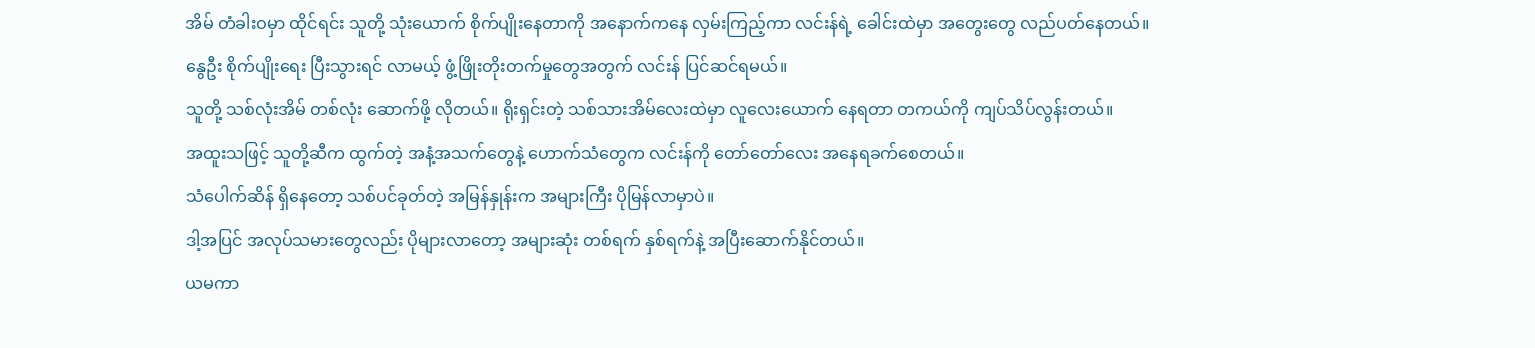အိမ် တံခါးဝမှာ ထိုင်ရင်း သူတို့ သုံးယောက် စိုက်ပျိုးနေတာကို အနောက်ကနေ လှမ်းကြည့်ကာ လင်းန်ရဲ့ ခေါင်းထဲမှာ အတွေးတွေ လည်ပတ်နေတယ်။
နွေဦး စိုက်ပျိုးရေး ပြီးသွားရင် လာမယ့် ဖွံ့ဖြိုးတိုးတက်မှုတွေအတွက် လင်းန် ပြင်ဆင်ရမယ်။
သူတို့ သစ်လုံးအိမ် တစ်လုံး ဆောက်ဖို့ လိုတယ်။ ရိုးရှင်းတဲ့ သစ်သားအိမ်လေးထဲမှာ လူလေးယောက် နေရတာ တကယ်ကို ကျပ်သိပ်လွန်းတယ်။
အထူးသဖြင့် သူတို့ဆီက ထွက်တဲ့ အနံ့အသက်တွေနဲ့ ဟောက်သံတွေက လင်းန်ကို တော်တော်လေး အနေရခက်စေတယ်။
သံပေါက်ဆိန် ရှိနေတော့ သစ်ပင်ခုတ်တဲ့ အမြန်နှုန်းက အများကြီး ပိုမြန်လာမှာပဲ။
ဒါ့အပြင် အလုပ်သမားတွေလည်း ပိုများလာတော့ အများဆုံး တစ်ရက် နှစ်ရက်နဲ့ အပြီးဆောက်နိုင်တယ်။
ယမကာ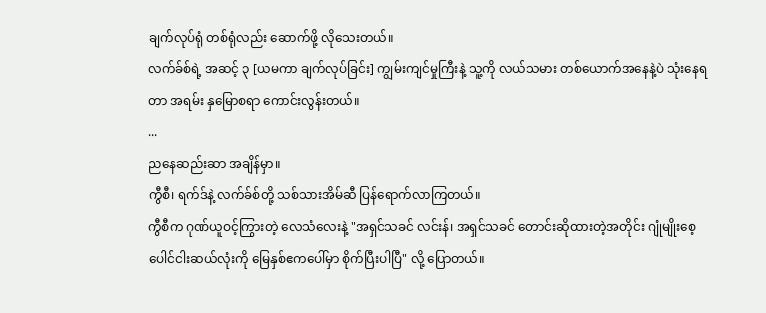ချက်လုပ်ရုံ တစ်ရုံလည်း ဆောက်ဖို့ လိုသေးတယ်။
လက်ခ်စ်ရဲ့ အဆင့် ၃ [ယမကာ ချက်လုပ်ခြင်း] ကျွမ်းကျင်မှုကြီးနဲ့ သူ့ကို လယ်သမား တစ်ယောက်အနေနဲ့ပဲ သုံးနေရတာ အရမ်း နှမြောစရာ ကောင်းလွန်းတယ်။
...
ညနေဆည်းဆာ အချိန်မှာ။
ကွီစီ၊ ရက်ဒ်နဲ့ လက်ခ်စ်တို့ သစ်သားအိမ်ဆီ ပြန်ရောက်လာကြတယ်။
ကွီစီက ဂုဏ်ယူဝင့်ကြွားတဲ့ လေသံလေးနဲ့ "အရှင်သခင် လင်းန်၊ အရှင်သခင် တောင်းဆိုထားတဲ့အတိုင်း ဂျုံမျိုးစေ့ ပေါင်ငါးဆယ်လုံးကို မြေနှစ်ဧကပေါ်မှာ စိုက်ပြီးပါပြီ" လို့ ပြောတယ်။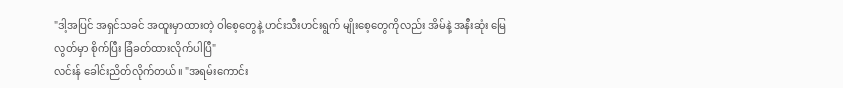"ဒါ့အပြင် အရှင်သခင် အထူးမှာထားတဲ့ ဝါစေ့တွေနဲ့ ဟင်းသီးဟင်းရွက် မျိုးစေ့တွေကိုလည်း အိမ်နဲ့ အနီးဆုံး မြေလွတ်မှာ စိုက်ပြီး ခြံခတ်ထားလိုက်ပါပြီ"
လင်းန် ခေါင်းညိတ်လိုက်တယ်။ "အရမ်းကောင်း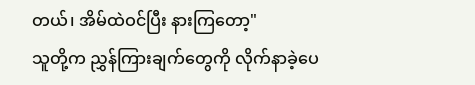တယ်၊ အိမ်ထဲဝင်ပြီး နားကြတော့"
သူတို့က ညွှန်ကြားချက်တွေကို လိုက်နာခဲ့ပေ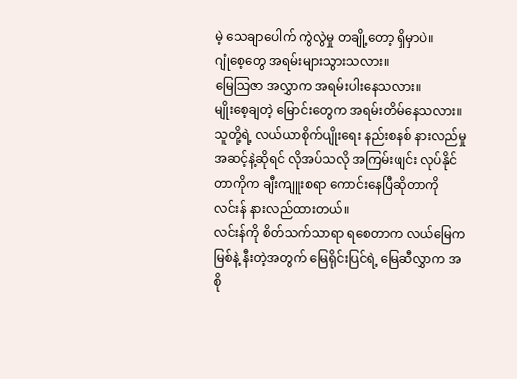မဲ့ သေချာပေါက် ကွဲလွဲမှု တချို့တော့ ရှိမှာပဲ။
ဂျုံစေ့တွေ အရမ်းများသွားသလား။
မြေသြဇာ အလွှာက အရမ်းပါးနေသလား။
မျိုးစေ့ချတဲ့ မြောင်းတွေက အရမ်းတိမ်နေသလား။
သူတို့ရဲ့ လယ်ယာစိုက်ပျိုးရေး နည်းစနစ် နားလည်မှု အဆင့်နဲ့ဆိုရင် လိုအပ်သလို အကြမ်းဖျင်း လုပ်နိုင်တာကိုက ချီးကျူးစရာ ကောင်းနေပြီဆိုတာကို လင်းန် နားလည်ထားတယ်။
လင်းန်ကို စိတ်သက်သာရာ ရစေတာက လယ်မြေက မြစ်နဲ့ နီးတဲ့အတွက် မြေရိုင်းပြင်ရဲ့ မြေဆီလွှာက အစို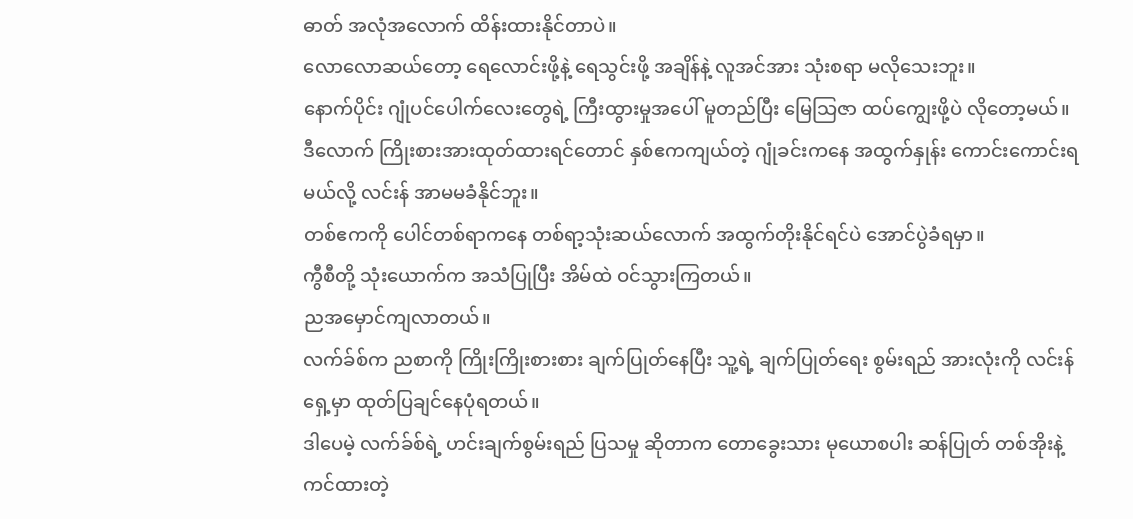ဓာတ် အလုံအလောက် ထိန်းထားနိုင်တာပဲ။
လောလောဆယ်တော့ ရေလောင်းဖို့နဲ့ ရေသွင်းဖို့ အချိန်နဲ့ လူအင်အား သုံးစရာ မလိုသေးဘူး။
နောက်ပိုင်း ဂျုံပင်ပေါက်လေးတွေရဲ့ ကြီးထွားမှုအပေါ် မူတည်ပြီး မြေသြဇာ ထပ်ကျွေးဖို့ပဲ လိုတော့မယ်။
ဒီလောက် ကြိုးစားအားထုတ်ထားရင်တောင် နှစ်ဧကကျယ်တဲ့ ဂျုံခင်းကနေ အထွက်နှုန်း ကောင်းကောင်းရမယ်လို့ လင်းန် အာမမခံနိုင်ဘူး။
တစ်ဧကကို ပေါင်တစ်ရာကနေ တစ်ရာ့သုံးဆယ်လောက် အထွက်တိုးနိုင်ရင်ပဲ အောင်ပွဲခံရမှာ။
ကွီစီတို့ သုံးယောက်က အသံပြုပြီး အိမ်ထဲ ဝင်သွားကြတယ်။
ညအမှောင်ကျလာတယ်။
လက်ခ်စ်က ညစာကို ကြိုးကြိုးစားစား ချက်ပြုတ်နေပြီး သူ့ရဲ့ ချက်ပြုတ်ရေး စွမ်းရည် အားလုံးကို လင်းန်ရှေ့မှာ ထုတ်ပြချင်နေပုံရတယ်။
ဒါပေမဲ့ လက်ခ်စ်ရဲ့ ဟင်းချက်စွမ်းရည် ပြသမှု ဆိုတာက တောခွေးသား မုယောစပါး ဆန်ပြုတ် တစ်အိုးနဲ့ ကင်ထားတဲ့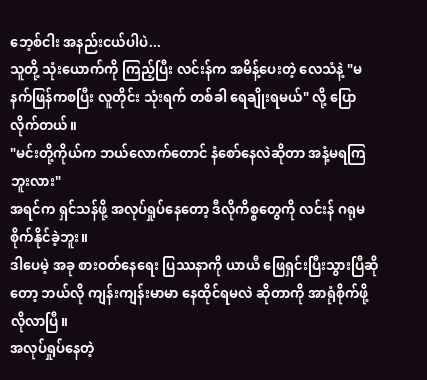ဘေ့စ်ငါး အနည်းငယ်ပါပဲ...
သူတို့ သုံးယောက်ကို ကြည့်ပြီး လင်းန်က အမိန့်ပေးတဲ့ လေသံနဲ့ "မနက်ဖြန်ကစပြီး လူတိုင်း သုံးရက် တစ်ခါ ရေချိုးရမယ်" လို့ ပြောလိုက်တယ်။
"မင်းတို့ကိုယ်က ဘယ်လောက်တောင် နံစော်နေလဲဆိုတာ အနံ့မရကြဘူးလား"
အရင်က ရှင်သန်ဖို့ အလုပ်ရှုပ်နေတော့ ဒီလိုကိစ္စတွေကို လင်းန် ဂရုမစိုက်နိုင်ခဲ့ဘူး။
ဒါပေမဲ့ အခု စားဝတ်နေရေး ပြဿနာကို ယာယီ ဖြေရှင်းပြီးသွားပြီဆိုတော့ ဘယ်လို ကျန်းကျန်းမာမာ နေထိုင်ရမလဲ ဆိုတာကို အာရုံစိုက်ဖို့ လိုလာပြီ။
အလုပ်ရှုပ်နေတဲ့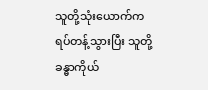သူတို့သုံးယောက်က ရပ်တန့်သွားပြီး သူတို့ ခန္ဓာကိုယ်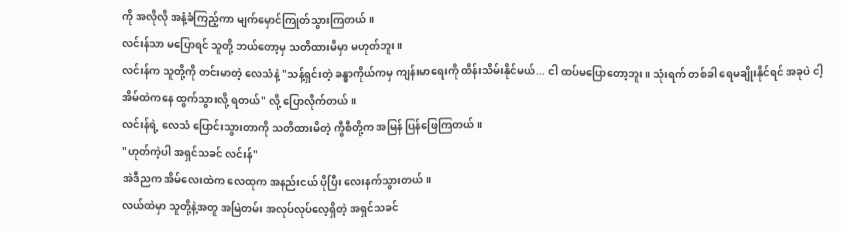ကို အလိုလို အနံ့ခံကြည့်ကာ မျက်မှောင်ကြုတ်သွားကြတယ်။
လင်းန်သာ မပြောရင် သူတို့ ဘယ်တော့မှ သတိထားမိမှာ မဟုတ်ဘူး။
လင်းန်က သူတို့ကို တင်းမာတဲ့ လေသံနဲ့ "သန့်ရှင်းတဲ့ ခန္ဓာကိုယ်ကမှ ကျန်းမာရေးကို ထိန်းသိမ်းနိုင်မယ်... ငါ ထပ်မပြောတော့ဘူး။ သုံးရက် တစ်ခါ ရေမချိုးနိုင်ရင် အခုပဲ ငါ့အိမ်ထဲကနေ ထွက်သွားလို့ ရတယ်" လို့ ပြောလိုက်တယ်။
လင်းန်ရဲ့ လေသံ ပြောင်းသွားတာကို သတိထားမိတဲ့ ကွီစီတို့က အမြန် ပြန်ဖြေကြတယ်။
"ဟုတ်ကဲ့ပါ အရှင်သခင် လင်းန်"
အဲဒီညက အိမ်လေးထဲက လေထုက အနည်းငယ် ပိုပြီး လေးနက်သွားတယ်။
လယ်ထဲမှာ သူတို့နဲ့အတူ အမြဲတမ်း အလုပ်လုပ်လေ့ရှိတဲ့ အရှင်သခင်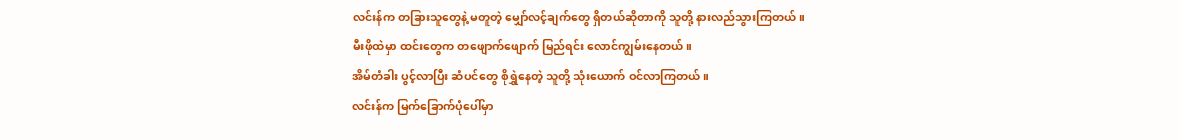လင်းန်က တခြားသူတွေနဲ့ မတူတဲ့ မျှော်လင့်ချက်တွေ ရှိတယ်ဆိုတာကို သူတို့ နားလည်သွားကြတယ်။
မီးဖိုထဲမှာ ထင်းတွေက တဖျောက်ဖျောက် မြည်ရင်း လောင်ကျွမ်းနေတယ်။
အိမ်တံခါး ပွင့်လာပြီး ဆံပင်တွေ စိုရွှဲနေတဲ့ သူတို့ သုံးယောက် ဝင်လာကြတယ်။
လင်းန်က မြက်ခြောက်ပုံပေါ်မှာ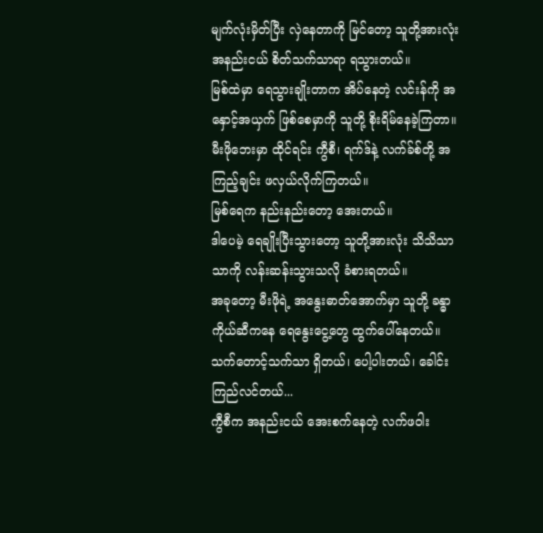မျက်လုံးမှိတ်ပြီး လှဲနေတာကို မြင်တော့ သူတို့အားလုံး အနည်းငယ် စိတ်သက်သာရာ ရသွားတယ်။
မြစ်ထဲမှာ ရေသွားချိုးတာက အိပ်နေတဲ့ လင်းန်ကို အနှောင့်အယှက် ဖြစ်စေမှာကို သူတို့ စိုးရိမ်နေခဲ့ကြတာ။
မီးဖိုဘေးမှာ ထိုင်ရင်း ကွီစီ၊ ရက်ဒ်နဲ့ လက်ခ်စ်တို့ အကြည့်ချင်း ဖလှယ်လိုက်ကြတယ်။
မြစ်ရေက နည်းနည်းတော့ အေးတယ်။
ဒါပေမဲ့ ရေချိုးပြီးသွားတော့ သူတို့အားလုံး သိသိသာသာကို လန်းဆန်းသွားသလို ခံစားရတယ်။
အခုတော့ မီးဖိုရဲ့ အနွေးဓာတ်အောက်မှာ သူတို့ ခန္ဓာကိုယ်ဆီကနေ ရေနွေးငွေ့တွေ ထွက်ပေါ်နေတယ်။
သက်တောင့်သက်သာ ရှိတယ်၊ ပေါ့ပါးတယ်၊ ခေါင်းကြည်လင်တယ်...
ကွီစီက အနည်းငယ် အေးစက်နေတဲ့ လက်ဖဝါး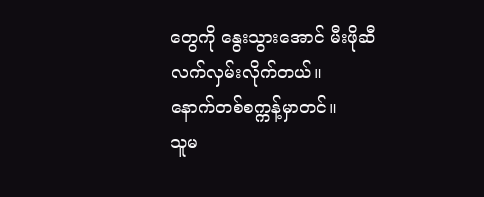တွေကို နွေးသွားအောင် မီးဖိုဆီ လက်လှမ်းလိုက်တယ်။
နောက်တစ်စက္ကန့်မှာတင်။
သူမ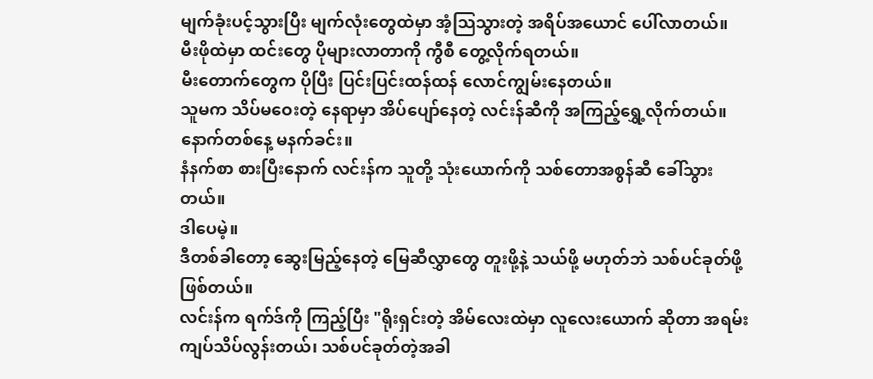မျက်ခုံးပင့်သွားပြီး မျက်လုံးတွေထဲမှာ အံ့သြသွားတဲ့ အရိပ်အယောင် ပေါ်လာတယ်။
မီးဖိုထဲမှာ ထင်းတွေ ပိုများလာတာကို ကွီစီ တွေ့လိုက်ရတယ်။
မီးတောက်တွေက ပိုပြီး ပြင်းပြင်းထန်ထန် လောင်ကျွမ်းနေတယ်။
သူမက သိပ်မဝေးတဲ့ နေရာမှာ အိပ်ပျော်နေတဲ့ လင်းန်ဆီကို အကြည့်ရွှေ့လိုက်တယ်။
နောက်တစ်နေ့ မနက်ခင်း။
နံနက်စာ စားပြီးနောက် လင်းန်က သူတို့ သုံးယောက်ကို သစ်တောအစွန်ဆီ ခေါ်သွားတယ်။
ဒါပေမဲ့။
ဒီတစ်ခါတော့ ဆွေးမြည့်နေတဲ့ မြေဆီလွှာတွေ တူးဖို့နဲ့ သယ်ဖို့ မဟုတ်ဘဲ သစ်ပင်ခုတ်ဖို့ ဖြစ်တယ်။
လင်းန်က ရက်ဒ်ကို ကြည့်ပြီး "ရိုးရှင်းတဲ့ အိမ်လေးထဲမှာ လူလေးယောက် ဆိုတာ အရမ်း ကျပ်သိပ်လွန်းတယ်၊ သစ်ပင်ခုတ်တဲ့အခါ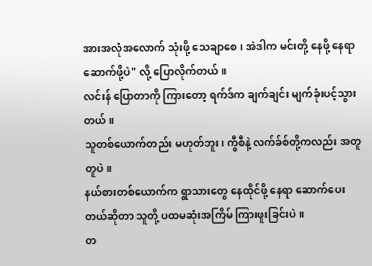အားအလုံအလောက် သုံးဖို့ သေချာစေ၊ အဲဒါက မင်းတို့ နေဖို့ နေရာ ဆောက်ဖို့ပဲ" လို့ ပြောလိုက်တယ်။
လင်းန် ပြောတာကို ကြားတော့ ရက်ဒ်က ချက်ချင်း မျက်ခုံးပင့်သွားတယ်။
သူတစ်ယောက်တည်း မဟုတ်ဘူး၊ ကွီစီနဲ့ လက်ခ်စ်တို့ကလည်း အတူတူပဲ။
နယ်စားတစ်ယောက်က ရွာသားတွေ နေထိုင်ဖို့ နေရာ ဆောက်ပေးတယ်ဆိုတာ သူတို့ ပထမဆုံးအကြိမ် ကြားဖူးခြင်းပဲ။
တ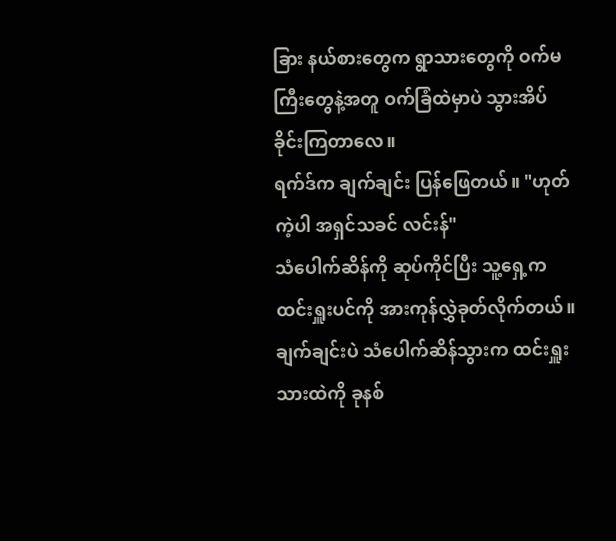ခြား နယ်စားတွေက ရွာသားတွေကို ဝက်မကြီးတွေနဲ့အတူ ဝက်ခြံထဲမှာပဲ သွားအိပ်ခိုင်းကြတာလေ။
ရက်ဒ်က ချက်ချင်း ပြန်ဖြေတယ်။ "ဟုတ်ကဲ့ပါ အရှင်သခင် လင်းန်"
သံပေါက်ဆိန်ကို ဆုပ်ကိုင်ပြီး သူ့ရှေ့က ထင်းရှူးပင်ကို အားကုန်လွှဲခုတ်လိုက်တယ်။
ချက်ချင်းပဲ သံပေါက်ဆိန်သွားက ထင်းရှူးသားထဲကို ခုနစ်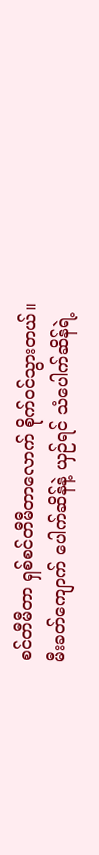စင်တီမီတာ ရှစ်စင်တီမီတာလောက် စိုက်ဝင်သွားတယ်။
မီးခတ်ကျောက် ပေါက်ဆိန်နဲ့ ယှဉ်ရင် သံပေါက်ဆိန်ရဲ့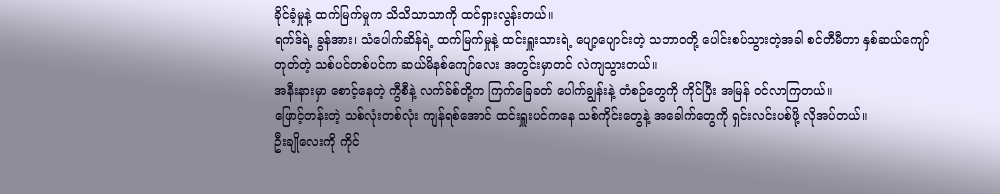ခိုင်ခံ့မှုနဲ့ ထက်မြက်မှုက သိသိသာသာကို ထင်ရှားလွန်းတယ်။
ရက်ဒ်ရဲ့ ခွန်အား၊ သံပေါက်ဆိန်ရဲ့ ထက်မြက်မှုနဲ့ ထင်းရှူးသားရဲ့ ပျော့ပျောင်းတဲ့ သဘာဝတို့ ပေါင်းစပ်သွားတဲ့အခါ စင်တီမီတာ နှစ်ဆယ်ကျော် တုတ်တဲ့ သစ်ပင်တစ်ပင်က ဆယ်မိနစ်ကျော်လေး အတွင်းမှာတင် လဲကျသွားတယ်။
အနီးနားမှာ စောင့်နေတဲ့ ကွီစီနဲ့ လက်ခ်စ်တို့က ကြက်ခြေခတ် ပေါက်ချွန်းနဲ့ တံစဉ်တွေကို ကိုင်ပြီး အမြန် ဝင်လာကြတယ်။
ဖြောင့်တန်းတဲ့ သစ်လုံးတစ်လုံး ကျန်ရစ်အောင် ထင်းရှူးပင်ကနေ သစ်ကိုင်းတွေနဲ့ အခေါက်တွေကို ရှင်းလင်းပစ်ဖို့ လိုအပ်တယ်။
ဦးချိုလေးကို ကိုင်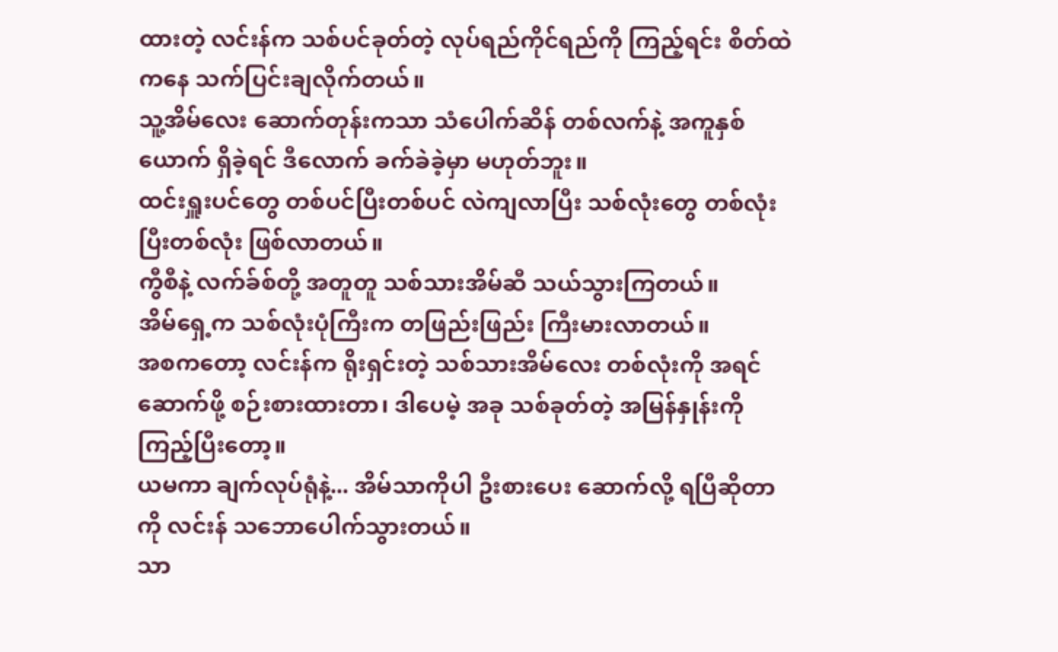ထားတဲ့ လင်းန်က သစ်ပင်ခုတ်တဲ့ လုပ်ရည်ကိုင်ရည်ကို ကြည့်ရင်း စိတ်ထဲကနေ သက်ပြင်းချလိုက်တယ်။
သူ့အိမ်လေး ဆောက်တုန်းကသာ သံပေါက်ဆိန် တစ်လက်နဲ့ အကူနှစ်ယောက် ရှိခဲ့ရင် ဒီလောက် ခက်ခဲခဲ့မှာ မဟုတ်ဘူး။
ထင်းရှူးပင်တွေ တစ်ပင်ပြီးတစ်ပင် လဲကျလာပြီး သစ်လုံးတွေ တစ်လုံးပြီးတစ်လုံး ဖြစ်လာတယ်။
ကွီစီနဲ့ လက်ခ်စ်တို့ အတူတူ သစ်သားအိမ်ဆီ သယ်သွားကြတယ်။
အိမ်ရှေ့က သစ်လုံးပုံကြီးက တဖြည်းဖြည်း ကြီးမားလာတယ်။
အစကတော့ လင်းန်က ရိုးရှင်းတဲ့ သစ်သားအိမ်လေး တစ်လုံးကို အရင်ဆောက်ဖို့ စဉ်းစားထားတာ၊ ဒါပေမဲ့ အခု သစ်ခုတ်တဲ့ အမြန်နှုန်းကို ကြည့်ပြီးတော့။
ယမကာ ချက်လုပ်ရုံနဲ့... အိမ်သာကိုပါ ဦးစားပေး ဆောက်လို့ ရပြီဆိုတာကို လင်းန် သဘောပေါက်သွားတယ်။
သာ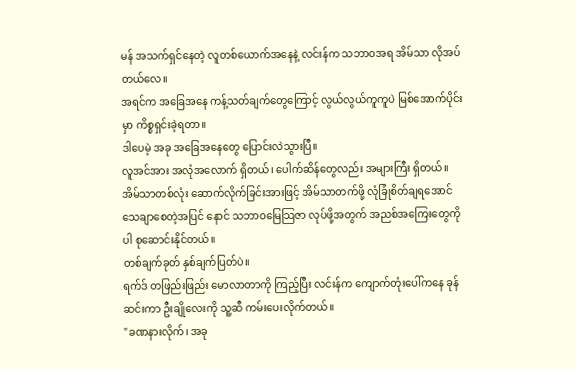မန် အသက်ရှင်နေတဲ့ လူတစ်ယောက်အနေနဲ့ လင်းန်က သဘာဝအရ အိမ်သာ လိုအပ်တယ်လေ။
အရင်က အခြေအနေ ကန့်သတ်ချက်တွေကြောင့် လွယ်လွယ်ကူကူပဲ မြစ်အောက်ပိုင်းမှာ ကိစ္စရှင်းခဲ့ရတာ။
ဒါပေမဲ့ အခု အခြေအနေတွေ ပြောင်းလဲသွားပြီ။
လူအင်အား အလုံအလောက် ရှိတယ်၊ ပေါက်ဆိန်တွေလည်း အများကြီး ရှိတယ်။
အိမ်သာတစ်လုံး ဆောက်လိုက်ခြင်းအားဖြင့် အိမ်သာတက်ဖို့ လုံခြုံစိတ်ချရအောင် သေချာစေတဲ့အပြင် နောင် သဘာဝမြေသြဇာ လုပ်ဖို့အတွက် အညစ်အကြေးတွေကိုပါ စုဆောင်းနိုင်တယ်။
တစ်ချက်ခုတ် နှစ်ချက်ပြတ်ပဲ။
ရက်ဒ် တဖြည်းဖြည်း မောလာတာကို ကြည့်ပြီး လင်းန်က ကျောက်တုံးပေါ်ကနေ ခုန်ဆင်းကာ ဦးချိုလေးကို သူ့ဆီ ကမ်းပေးလိုက်တယ်။
"ခဏနားလိုက်၊ အခု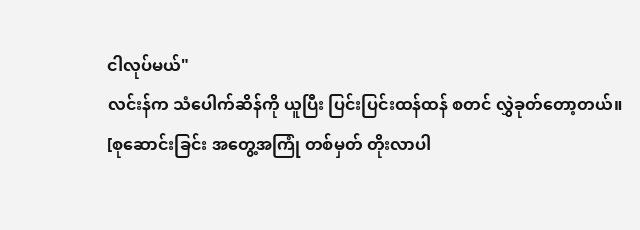ငါလုပ်မယ်"
လင်းန်က သံပေါက်ဆိန်ကို ယူပြီး ပြင်းပြင်းထန်ထန် စတင် လွှဲခုတ်တော့တယ်။
[စုဆောင်းခြင်း အတွေ့အကြုံ တစ်မှတ် တိုးလာပါ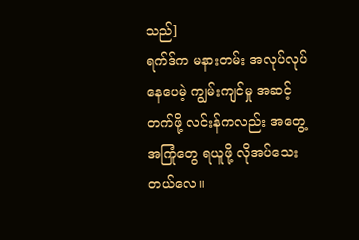သည်]
ရက်ဒ်က မနားတမ်း အလုပ်လုပ်နေပေမဲ့ ကျွမ်းကျင်မှု အဆင့်တက်ဖို့ လင်းန်ကလည်း အတွေ့အကြုံတွေ ရယူဖို့ လိုအပ်သေးတယ်လေ။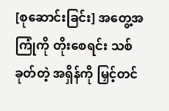[စုဆောင်းခြင်း] အတွေ့အကြုံကို တိုးစေရင်း သစ်ခုတ်တဲ့ အရှိန်ကို မြှင့်တင်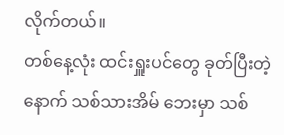လိုက်တယ်။
တစ်နေ့လုံး ထင်းရှူးပင်တွေ ခုတ်ပြီးတဲ့နောက် သစ်သားအိမ် ဘေးမှာ သစ်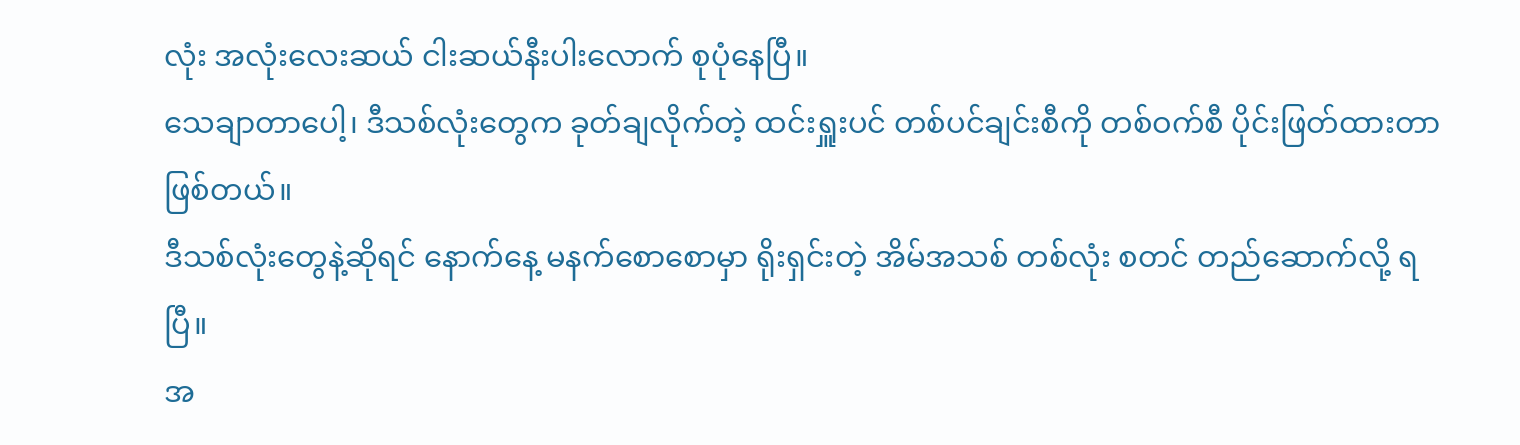လုံး အလုံးလေးဆယ် ငါးဆယ်နီးပါးလောက် စုပုံနေပြီ။
သေချာတာပေါ့၊ ဒီသစ်လုံးတွေက ခုတ်ချလိုက်တဲ့ ထင်းရှူးပင် တစ်ပင်ချင်းစီကို တစ်ဝက်စီ ပိုင်းဖြတ်ထားတာ ဖြစ်တယ်။
ဒီသစ်လုံးတွေနဲ့ဆိုရင် နောက်နေ့ မနက်စောစောမှာ ရိုးရှင်းတဲ့ အိမ်အသစ် တစ်လုံး စတင် တည်ဆောက်လို့ ရပြီ။
အ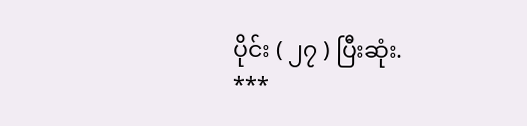ပိုင်း ( ၂၇ ) ပြီးဆုံး.
***